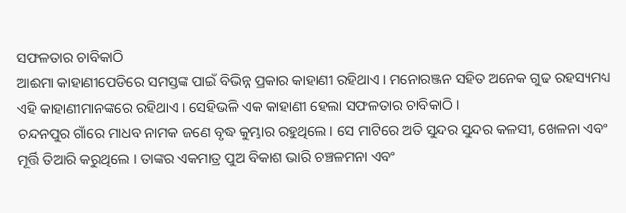ସଫଳତାର ଚାବିକାଠି
ଆଈମା କାହାଣୀପେଡିରେ ସମସ୍ତଙ୍କ ପାଇଁ ବିଭିନ୍ନ ପ୍ରକାର କାହାଣୀ ରହିଥାଏ । ମନୋରଞ୍ଜନ ସହିତ ଅନେକ ଗୁଢ ରହସ୍ୟମଧ୍ୟ ଏହି କାହାଣୀମାନଙ୍କରେ ରହିଥାଏ । ସେହିଭଳି ଏକ କାହାଣୀ ହେଲା ସଫଳତାର ଚାବିକାଠି ।
ଚନ୍ଦନପୁର ଗାଁରେ ମାଧବ ନାମକ ଜଣେ ବୃଦ୍ଧ କୁମ୍ଭାର ରହୁଥିଲେ। ସେ ମାଟିରେ ଅତି ସୁନ୍ଦର ସୁନ୍ଦର କଳସୀ, ଖେଳନା ଏବଂ ମୂର୍ତ୍ତି ତିଆରି କରୁଥିଲେ । ତାଙ୍କର ଏକମାତ୍ର ପୁଅ ବିକାଶ ଭାରି ଚଞ୍ଚଳମନା ଏବଂ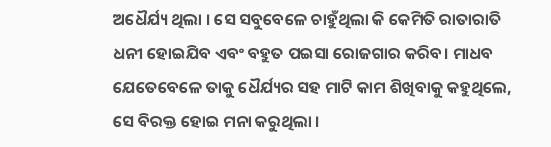ଅଧୈର୍ଯ୍ୟ ଥିଲା । ସେ ସବୁବେଳେ ଚାହୁଁଥିଲା କି କେମିତି ରାତାରାତି ଧନୀ ହୋଇଯିବ ଏବଂ ବହୁତ ପଇସା ରୋଜଗାର କରିବ। ମାଧବ ଯେତେବେଳେ ତାକୁ ଧୈର୍ଯ୍ୟର ସହ ମାଟି କାମ ଶିଖିବାକୁ କହୁଥିଲେ, ସେ ବିରକ୍ତ ହୋଇ ମନା କରୁଥିଲା ।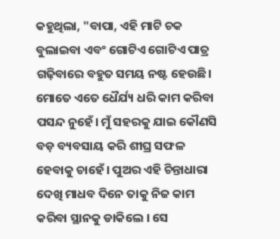କହୁଥିଲା, "ବାପା, ଏହି ମାଟି ଚକ ବୁଲାଇବା ଏବଂ ଗୋଟିଏ ଗୋଟିଏ ପାତ୍ର ଗଢ଼ିବାରେ ବହୁତ ସମୟ ନଷ୍ଟ ହେଉଛି। ମୋତେ ଏତେ ଧୈର୍ଯ୍ୟ ଧରି କାମ କରିବା ପସନ୍ଦ ନୁହେଁ। ମୁଁ ସହରକୁ ଯାଇ କୌଣସି ବଡ଼ ବ୍ୟବସାୟ କରି ଶୀଘ୍ର ସଫଳ ହେବାକୁ ଚାହେଁ। ପୁଅର ଏହି ଚିନ୍ତାଧାରା ଦେଖି ମାଧବ ଦିନେ ତାକୁ ନିଜ କାମ କରିବା ସ୍ଥାନକୁ ଡାକିଲେ । ସେ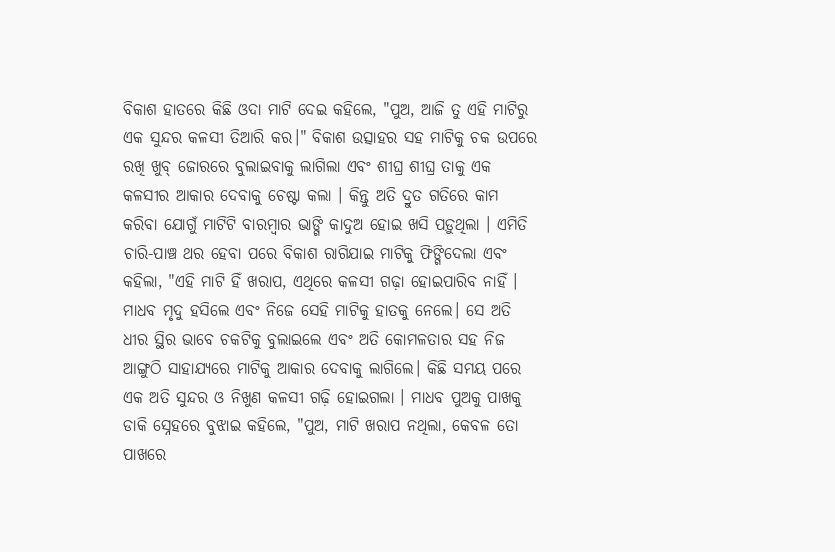ବିକାଶ ହାତରେ କିଛି ଓଦା ମାଟି ଦେଇ କହିଲେ, "ପୁଅ, ଆଜି ତୁ ଏହି ମାଟିରୁ ଏକ ସୁନ୍ଦର କଳସୀ ତିଆରି କର।" ବିକାଶ ଉତ୍ସାହର ସହ ମାଟିକୁ ଚକ ଉପରେ ରଖି ଖୁବ୍ ଜୋରରେ ବୁଲାଇବାକୁ ଲାଗିଲା ଏବଂ ଶୀଘ୍ର ଶୀଘ୍ର ତାକୁ ଏକ କଳସୀର ଆକାର ଦେବାକୁ ଚେଷ୍ଟା କଲା । କିନ୍ତୁ ଅତି ଦ୍ରୁତ ଗତିରେ କାମ କରିବା ଯୋଗୁଁ ମାଟିଟି ବାରମ୍ବାର ଭାଙ୍ଗି କାଦୁଅ ହୋଇ ଖସି ପଡ଼ୁଥିଲା । ଏମିତି ଚାରି-ପାଞ୍ଚ ଥର ହେବା ପରେ ବିକାଶ ରାଗିଯାଇ ମାଟିକୁ ଫିଙ୍ଗିଦେଲା ଏବଂ କହିଲା, "ଏହି ମାଟି ହିଁ ଖରାପ, ଏଥିରେ କଳସୀ ଗଢ଼ା ହୋଇପାରିବ ନାହିଁ ।
ମାଧବ ମୃଦୁ ହସିଲେ ଏବଂ ନିଜେ ସେହି ମାଟିକୁ ହାତକୁ ନେଲେ। ସେ ଅତି ଧୀର ସ୍ଥିର ଭାବେ ଚକଟିକୁ ବୁଲାଇଲେ ଏବଂ ଅତି କୋମଳତାର ସହ ନିଜ ଆଙ୍ଗୁଠି ସାହାଯ୍ୟରେ ମାଟିକୁ ଆକାର ଦେବାକୁ ଲାଗିଲେ। କିଛି ସମୟ ପରେ ଏକ ଅତି ସୁନ୍ଦର ଓ ନିଖୁଣ କଳସୀ ଗଢ଼ି ହୋଇଗଲା । ମାଧବ ପୁଅକୁ ପାଖକୁ ଡାକି ସ୍ନେହରେ ବୁଝାଇ କହିଲେ, "ପୁଅ, ମାଟି ଖରାପ ନଥିଲା, କେବଳ ତୋ ପାଖରେ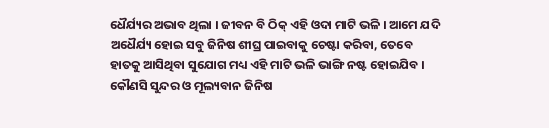ଧୈର୍ଯ୍ୟର ଅଭାବ ଥିଲା । ଜୀବନ ବି ଠିକ୍ ଏହି ଓଦା ମାଟି ଭଳି । ଆମେ ଯଦି ଅଧୈର୍ଯ୍ୟ ହୋଇ ସବୁ ଜିନିଷ ଶୀଘ୍ର ପାଇବାକୁ ଚେଷ୍ଟା କରିବା, ତେବେ ହାତକୁ ଆସିଥିବା ସୁଯୋଗ ମଧ୍ୟ ଏହି ମାଟି ଭଳି ଭାଙ୍ଗି ନଷ୍ଟ ହୋଇଯିବ । କୌଣସି ସୁନ୍ଦର ଓ ମୂଲ୍ୟବାନ ଜିନିଷ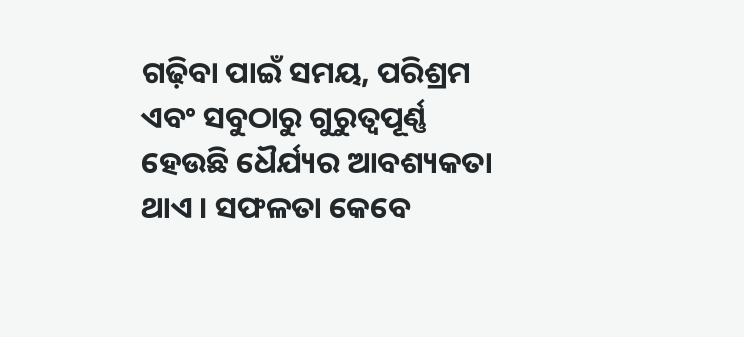ଗଢ଼ିବା ପାଇଁ ସମୟ, ପରିଶ୍ରମ ଏବଂ ସବୁଠାରୁ ଗୁରୁତ୍ୱପୂର୍ଣ୍ଣ ହେଉଛି ଧୈର୍ଯ୍ୟର ଆବଶ୍ୟକତା ଥାଏ । ସଫଳତା କେବେ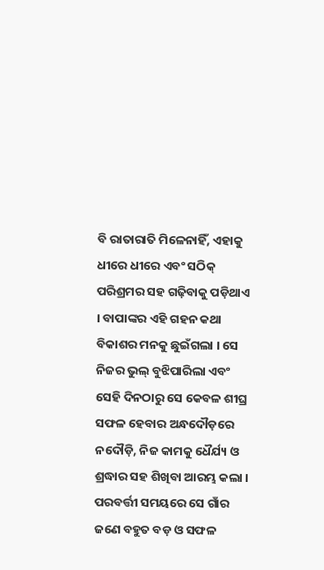ବି ରାତାରାତି ମିଳେନାହିଁ, ଏହାକୁ ଧୀରେ ଧୀରେ ଏବଂ ସଠିକ୍ ପରିଶ୍ରମର ସହ ଗଢ଼ିବାକୁ ପଡ଼ିଥାଏ । ବାପାଙ୍କର ଏହି ଗହନ କଥା ବିକାଶର ମନକୁ ଛୁଇଁଗଲା । ସେ ନିଜର ଭୁଲ୍ ବୁଝିପାରିଲା ଏବଂ ସେହି ଦିନଠାରୁ ସେ କେବଳ ଶୀଘ୍ର ସଫଳ ହେବାର ଅନ୍ଧଦୌଡ଼ରେ ନଦୌଡ଼ି, ନିଜ କାମକୁ ଧୈର୍ଯ୍ୟ ଓ ଶ୍ରଦ୍ଧାର ସହ ଶିଖିବା ଆରମ୍ଭ କଲା । ପରବର୍ତ୍ତୀ ସମୟରେ ସେ ଗାଁର ଜଣେ ବହୁତ ବଡ଼ ଓ ସଫଳ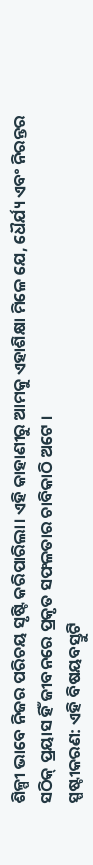ଶିଳ୍ପୀ ଭାବେ ନିଜର ପରିଚୟ ସୃଷ୍ଟି କରିପାରିଲା। ଏହି କାହାଣୀରୁ ଆମକୁ ଏହାଶିକ୍ଷା ମିଳେ ଯେ, ଧୈର୍ଯ୍ୟ ଏବଂ ନିରନ୍ତର ସଠିକ୍ ପ୍ରୟାସ ହିଁ ଜୀବନରେ ପ୍ରକୃତ ସଫଳତାର ଚାବିକାଠି ଅଟେ ।
ସ୍ପଷ୍ଟୀକରଣ: ଏହି ବିଷୟବସ୍ତୁଟି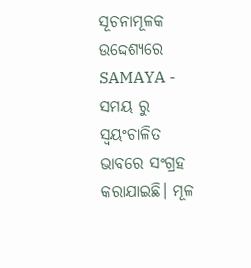ସୂଚନାମୂଳକ ଉଦ୍ଦେଶ୍ୟରେ SAMAYA - ସମୟ ରୁ ସ୍ୱୟଂଚାଳିତ ଭାବରେ ସଂଗ୍ରହ କରାଯାଇଛି। ମୂଳ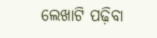ଲେଖାଟି ପଢ଼ିବା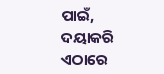ପାଇଁ, ଦୟାକରି ଏଠାରେ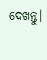ଦେଖନ୍ତୁ।